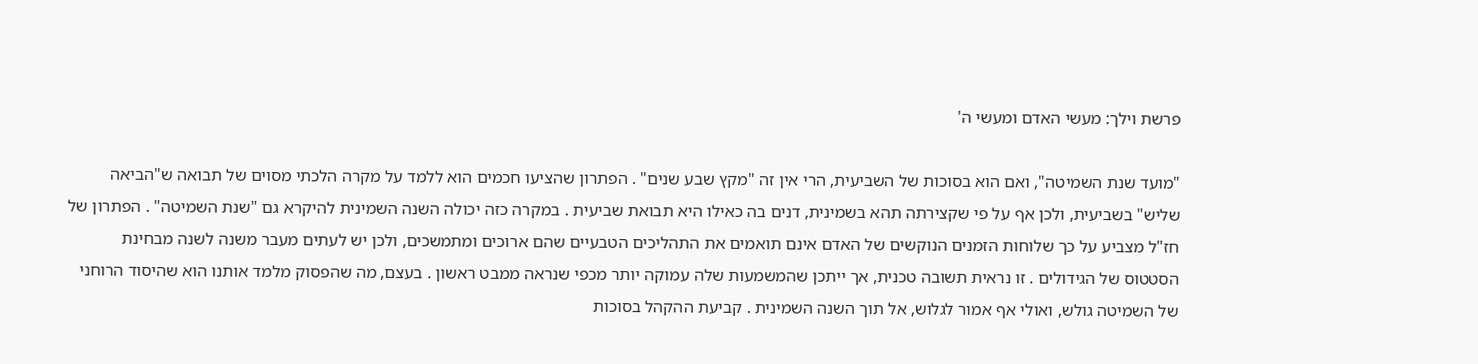פרשת וילך: מעשי האדם ומעשי ה'

"מועד שנת השמיטה", ואם הוא בסוכות של השביעית, הרי אין זה "מקץ שבע שנים" . הפתרון שהציעו חכמים הוא ללמד על מקרה הלכתי מסוים של תבואה ש"הביאה שליש" בשביעית, ולכן אף על פי שקצירתה תהא בשמינית, דנים בה כאילו היא תבואת שביעית . במקרה כזה יכולה השנה השמינית להיקרא גם "שנת השמיטה" . הפתרון של חז"ל מצביע על כך שלוחות הזמנים הנוקשים של האדם אינם תואמים את התהליכים הטבעיים שהם ארוכים ומתמשכים, ולכן יש לעתים מעבר משנה לשנה מבחינת הסטטוס של הגידולים . זו נראית תשובה טכנית, אך ייתכן שהמשמעות שלה עמוקה יותר מכפי שנראה ממבט ראשון . בעצם, מה שהפסוק מלמד אותנו הוא שהיסוד הרוחני של השמיטה גולש, ואולי אף אמור לגלוש, אל תוך השנה השמינית . קביעת ההקהל בסוכות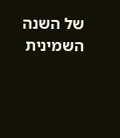של השנה השמינית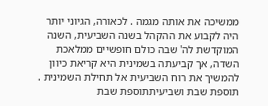ממשיכה את אותה מגמה . לכאורה, הגיוני יותר היה לקבוע את ההקהל בשנה השביעית, השנה המוקדשת לה' שבה כולם חופשיים ממלאכת השדה, אך קביעתה בשמינית היא קריאת כיוון להמשיך את רוח השביעית אל תחילת השמינית . תוספת שבת ושביעיתתוספת שבת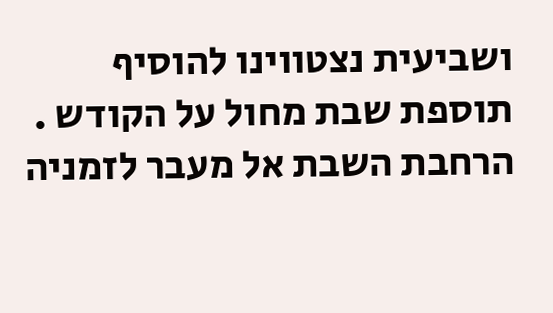ושביעית נצטווינו להוסיף תוספת שבת מחול על הקודש . הרחבת השבת אל מעבר לזמניה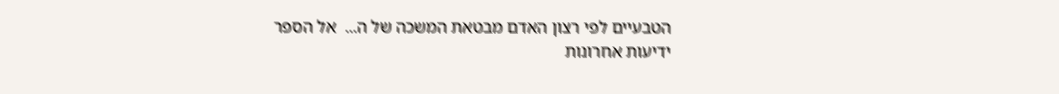הטבעיים לפי רצון האדם מבטאת המשכה של ה...  אל הספר
ידיעות אחרונות